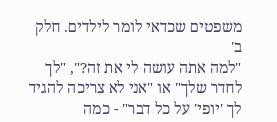משפטים שכדאי לומר לילדים. חלק ב'
"למה אתה עושה לי את זה?", "לך לחדר שלך" או "אני לא צריכה להגיד לך 'יופי' על כל דבר" - כמה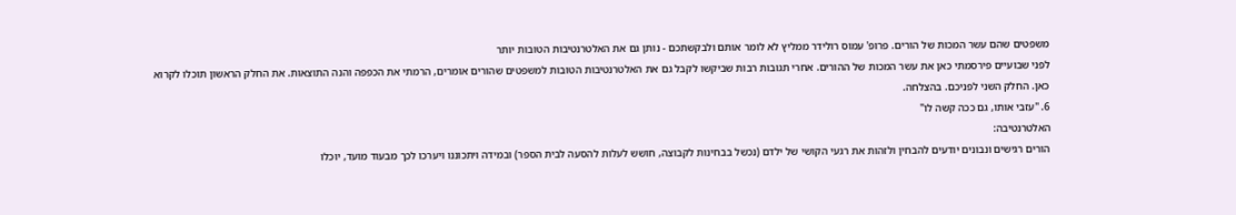משפטים שהם עשר המכות של הורים. פרופ' עמוס רולידר ממליץ לא לומר אותם ולבקשתכם - נותן גם את האלטרנטיבות הטובות יותר
לפני שבועיים פירסמתי כאן את עשר המכות של ההורים. אחרי תגובות רבות שביקשו לקבל גם את האלטרנטיבות הטובות למשפטים שהורים אומרים, הרמתי את הכפפה והנה התוצאות. את החלק הראשון תוכלו לקרוא כאן. החלק השני לפניכם. בהצלחה.
6. "עזבי אותו, גם ככה קשה לו"
האלטרנטיבה:
הורים רגישים ונבונים יודעים להבחין ולזהות את רגעי הקושי של ילדם (נכשל בבחינות לקבוצה, חושש לעלות להסעה לבית הספר) ובמידה ויתכוננו ויערכו לכך מבעוד מועד, יוכלו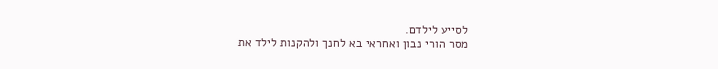לסייע לילדם.
מסר הורי נבון ואחראי בא לחנך ולהקנות לילד את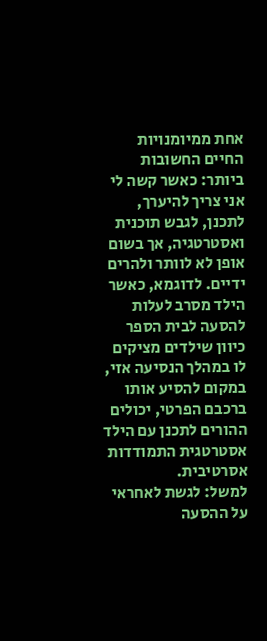אחת ממיומנויות החיים החשובות ביותר: כאשר קשה לי אני צריך להיערך, לתכנן, לגבש תוכנית ואסטרטגיה, אך בשום אופן לא לוותר ולהרים ידיים. לדוגמא, כאשר הילד מסרב לעלות להסעה לבית הספר כיוון שילדים מציקים לו במהלך הנסיעה אזי, במקום להסיע אותו ברכבם הפרטי, יכולים ההורים לתכנן עם הילד אסטרטגית התמודדות אסרטיבית.
למשל: לגשת לאחראי על ההסעה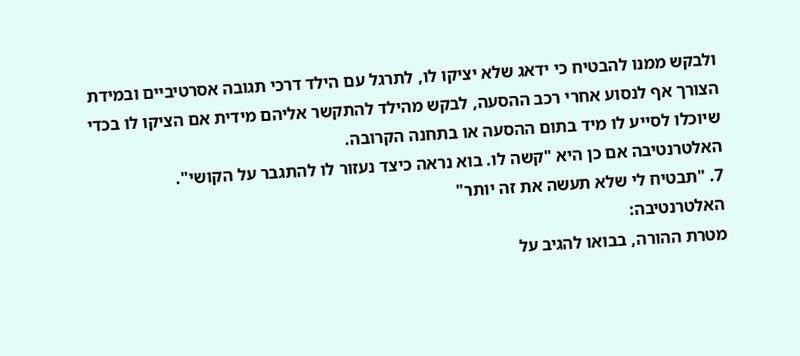ולבקש ממנו להבטיח כי ידאג שלא יציקו לו, לתרגל עם הילד דרכי תגובה אסרטיביים ובמידת הצורך אף לנסוע אחרי רכב ההסעה, לבקש מהילד להתקשר אליהם מידית אם הציקו לו בכדי שיוכלו לסייע לו מיד בתום ההסעה או בתחנה הקרובה.
האלטרנטיבה אם כן היא "קשה לו. בוא נראה כיצד נעזור לו להתגבר על הקושי".
7. "תבטיח לי שלא תעשה את זה יותר"
האלטרנטיבה:
מטרת ההורה, בבואו להגיב על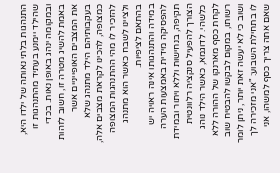התנהגות בלתי נאותה של ילדו היא, שהילד יימנע בעתיד מהתנהגות זו ובמקומה ינהג באופן נאות. בכדי באמת להשיג מטרה זו, חשוב לזהות את המצבים האופייניים אשר בעקבותיהם הילד מתנהג שלא כמצופה, להכינו לקראת מצבים אלה, להזכיר לו מהי ההתנהגות המצופה ולציינו לשבח כאשר הוא מתנהג בהתאם לציפיות.
במידה והתנהגותו אינה ראויה יש להפסיקה מידית באמצעות הערה תקיפה, בנחישות וללא ויתור ובמידת הצורך להפעיל סנקציה רלוונטית כלשהי. לדוגמא, כאשר הילד נוהג לקחת כסף מארנקו של ההורה ללא רשותו, במקום לבקשו להבטיח שוב ושוב כי לא יעשה זאת יותר, ניתן לומר לו בתחילת השבוע: "אני מזכירה לך שאם אתה צריך כסף למשהו, אני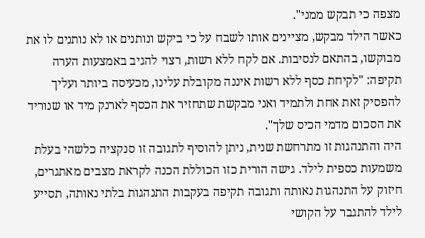מצפה כי תבקש ממני".
כאשר הילד מבקש, מציינים אותו לשבח על כי ביקש ונותנים או לא נותנים לו את מבוקשו, בהתאם לנסיבות. אם לקח ללא רשות, רצוי להגיב באמצעות הערה תקיפה: "לקיחת כסף ללא רשות איננה מקובלת עלינו, מכעיסה ביותר ועליך להפסיק זאת אחת ולתמיד ואני מבקשת שתחזיר את הכסף לארנק מיד או שנוריד את הסכום מדמי הכיס שלך".
היה והתנהגות זו מתרחשת שנית, ניתן להוסיף לתגובה זו סנקציה כלשהי בעלת משמעות כספית לילד. גישה הורית כזו הכוללת הכנה לקראת מצבים מאתגרים, חיזוק על התנהגות נאותה ותגובה תקיפה בעקבות התנהגות בלתי נאותה, תסייע לילד להתגבר על הקושי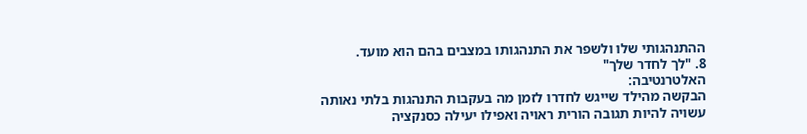ההתנהגותי שלו ולשפר את התנהגותו במצבים בהם הוא מועד.
8. "לך לחדר שלך"
האלטרנטיבה:
הבקשה מהילד שייגש לחדרו לזמן מה בעקבות התנהגות בלתי נאותה עשויה להיות תגובה הורית ראויה ואפילו יעילה כסנקציה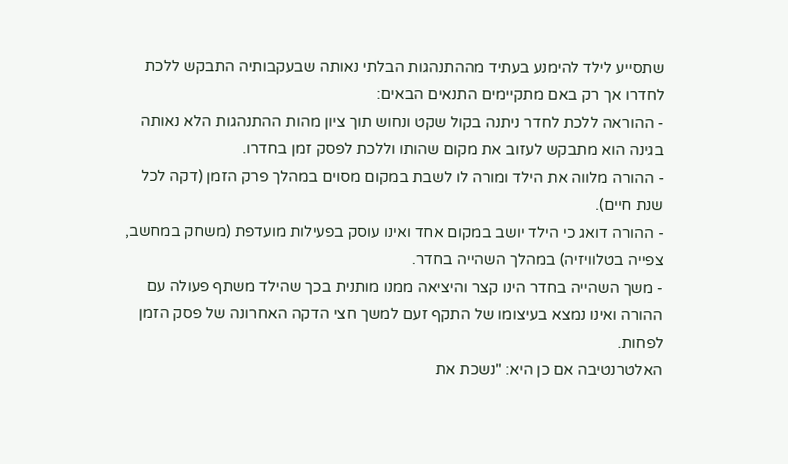שתסייע לילד להימנע בעתיד מההתנהגות הבלתי נאותה שבעקבותיה התבקש ללכת לחדרו אך רק באם מתקיימים התנאים הבאים:
- ההוראה ללכת לחדר ניתנה בקול שקט ונחוש תוך ציון מהות ההתנהגות הלא נאותה בגינה הוא מתבקש לעזוב את מקום שהותו וללכת לפסק זמן בחדרו.
- ההורה מלווה את הילד ומורה לו לשבת במקום מסוים במהלך פרק הזמן (דקה לכל שנת חיים).
- ההורה דואג כי הילד יושב במקום אחד ואינו עוסק בפעילות מועדפת (משחק במחשב, צפייה בטלוויזיה) במהלך השהייה בחדר.
- משך השהייה בחדר הינו קצר והיציאה ממנו מותנית בכך שהילד משתף פעולה עם ההורה ואינו נמצא בעיצומו של התקף זעם למשך חצי הדקה האחרונה של פסק הזמן לפחות.
האלטרנטיבה אם כן היא: "נשכת את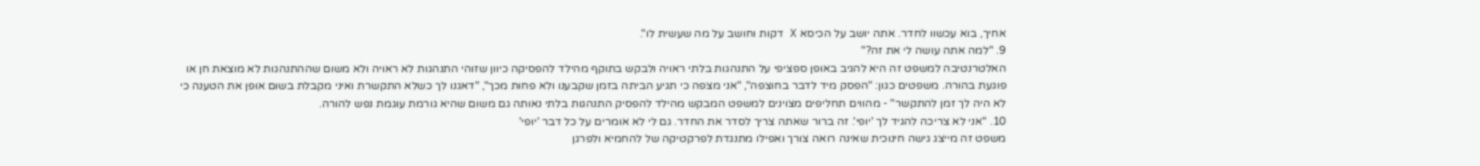אחיך, בוא עכשוו לחדר. אתה יושב על הכיסא X דקות וחושב על מה שעשית לו".
9. "למה אתה עושה לי את זה?"
האלטרנטיבה למשפט זה היא להגיב באופן ספציפי על התנהגות בלתי ראויה ולבקש בתוקף מהילד להפסיקה כיוון שזוהי התנהגות לא ראויה ולא משום שההתנהגות לא מוצאת חן או פוגעת בהורה. משפטים כגון: "הפסק מיד לדבר בחוצפה", "אני מצפה כי תגיע הביתה בזמן שקבענו ולא פחות מכך", "דאגנו לך כשלא התקשרת ואיני מקבלת בשום אופן את הטענה כי לא היה לך זמן להתקשר" - מהווים תחליפים מצוינים למשפט המבקש מהילד להפסיק התנהגות בלתי נאותה גם משום שהיא גורמת עוגמת נפש להורה.
10. "אני לא צריכה להגיד לך 'יופי'. זה ברור שאתה צריך לסדר את החדר. גם לי לא אומרים על כל דבר 'יופי'
משפט זה מייצג גישה חינוכית שאינה רואה צורך ואפילו מתנגדת לפרקטיקה של להחמיא ולפרגן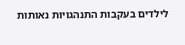לילדים בעקבות התנהגויות נאותות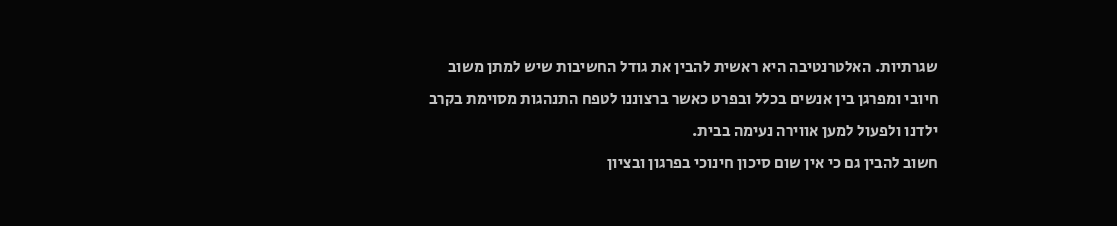שגרתיות. האלטרנטיבה היא ראשית להבין את גודל החשיבות שיש למתן משוב חיובי ומפרגן בין אנשים בכלל ובפרט כאשר ברצוננו לטפח התנהגות מסוימת בקרב ילדנו ולפעול למען אווירה נעימה בבית.
חשוב להבין גם כי אין שום סיכון חינוכי בפרגון ובציון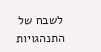לשבח של התנהגויות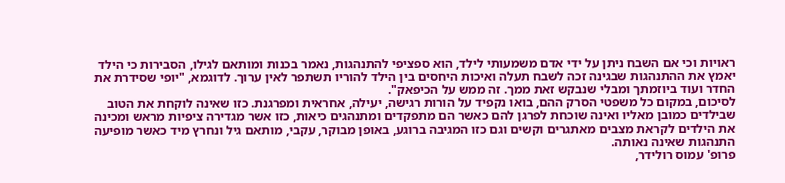ראויות וכי אם השבח ניתן על ידי אדם משמעותי לילד, הוא ספציפי להתנהגות, נאמר בכנות ומותאם לגילו, הסבירות כי הילד יאמץ את ההתנהגות שבגינה זכה לשבח תעלה ואיכות היחסים בין הילד להוריו תשתפר לאין ערוך. לדוגמא, "יופי שסידרת את החדר ועוד ביוזמתך ומבלי שנבקש זאת ממך. זה ממש על הכיפאק".
לסיכום, במקום כל משפטי הסרק ההם, בואו נקפיד על הורות רגישה, יעילה, אחראית ומפרגנת. כזו שאינה לוקחת את הטוב שבילדים כמובן מאליו ואינה שוכחת לפרגן להם כאשר הם מתפקדים ומתנהגים כיאות, כזו אשר מגדירה ציפיות מראש ומכינה את הילדים לקראת מצבים מאתגרים וקשים וגם כזו המגיבה ברוגע, באופן מבוקר, עקבי, מותאם גיל ונחרץ מיד כאשר מופיעה התנהגות שאינה נאותה.
פרופ' עמוס רולידר,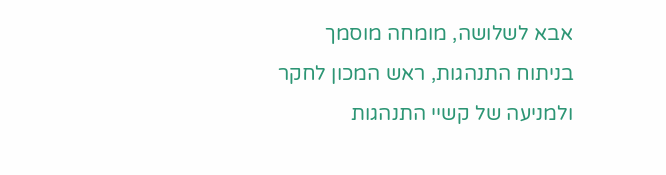אבא לשלושה, מומחה מוסמך בניתוח התנהגות, ראש המכון לחקר ולמניעה של קשיי התנהגות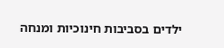ילדים בסביבות חינוכיות ומנחה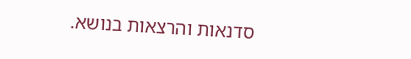סדנאות והרצאות בנושא.